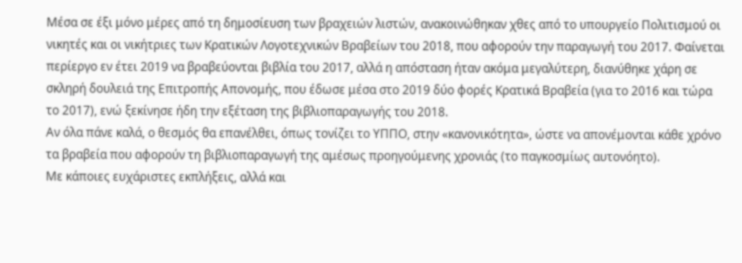Μέσα σε έξι μόνο μέρες από τη δημοσίευση των βραχειών λιστών, ανακοινώθηκαν χθες από το υπουργείο Πολιτισμού οι νικητές και οι νικήτριες των Κρατικών Λογοτεχνικών Βραβείων του 2018, που αφορούν την παραγωγή του 2017. Φαίνεται περίεργο εν έτει 2019 να βραβεύονται βιβλία του 2017, αλλά η απόσταση ήταν ακόμα μεγαλύτερη, διανύθηκε χάρη σε σκληρή δουλειά της Επιτροπής Απονομής, που έδωσε μέσα στο 2019 δύο φορές Κρατικά Βραβεία (για το 2016 και τώρα το 2017), ενώ ξεκίνησε ήδη την εξέταση της βιβλιοπαραγωγής του 2018.
Αν όλα πάνε καλά, ο θεσμός θα επανέλθει, όπως τονίζει το ΥΠΠΟ, στην «κανονικότητα», ώστε να απονέμονται κάθε χρόνο τα βραβεία που αφορούν τη βιβλιοπαραγωγή της αμέσως προηγούμενης χρονιάς (το παγκοσμίως αυτονόητο).
Με κάποιες ευχάριστες εκπλήξεις, αλλά και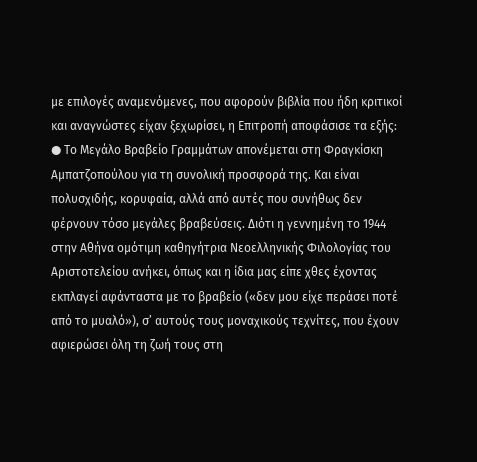με επιλογές αναμενόμενες, που αφορούν βιβλία που ήδη κριτικοί και αναγνώστες είχαν ξεχωρίσει, η Επιτροπή αποφάσισε τα εξής:
● Το Μεγάλο Βραβείο Γραμμάτων απονέμεται στη Φραγκίσκη Αμπατζοπούλου για τη συνολική προσφορά της. Και είναι πολυσχιδής, κορυφαία, αλλά από αυτές που συνήθως δεν φέρνουν τόσο μεγάλες βραβεύσεις. Διότι η γεννημένη το 1944 στην Αθήνα ομότιμη καθηγήτρια Νεοελληνικής Φιλολογίας του Αριστοτελείου ανήκει, όπως και η ίδια μας είπε χθες έχοντας εκπλαγεί αφάνταστα με το βραβείο («δεν μου είχε περάσει ποτέ από το μυαλό»), σ’ αυτούς τους μοναχικούς τεχνίτες, που έχουν αφιερώσει όλη τη ζωή τους στη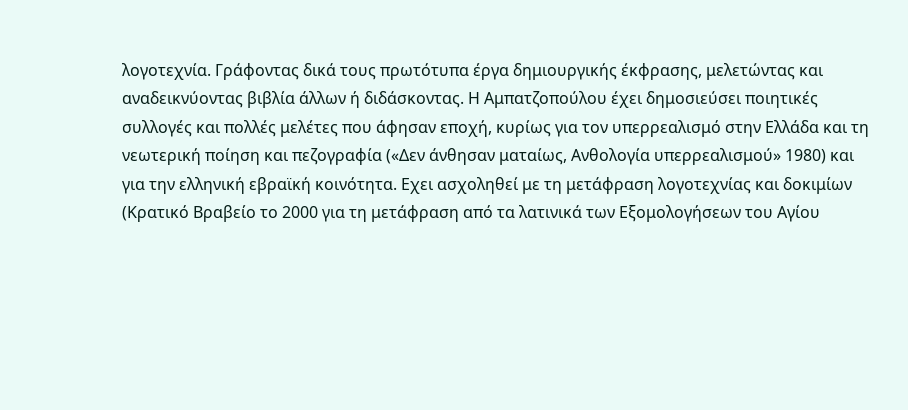λογοτεχνία. Γράφοντας δικά τους πρωτότυπα έργα δημιουργικής έκφρασης, μελετώντας και αναδεικνύοντας βιβλία άλλων ή διδάσκοντας. Η Αμπατζοπούλου έχει δημοσιεύσει ποιητικές συλλογές και πολλές μελέτες που άφησαν εποχή, κυρίως για τον υπερρεαλισμό στην Ελλάδα και τη νεωτερική ποίηση και πεζογραφία («Δεν άνθησαν ματαίως, Ανθολογία υπερρεαλισμού» 1980) και για την ελληνική εβραϊκή κοινότητα. Εχει ασχοληθεί με τη μετάφραση λογοτεχνίας και δοκιμίων (Κρατικό Βραβείο το 2000 για τη μετάφραση από τα λατινικά των Εξομολογήσεων του Αγίου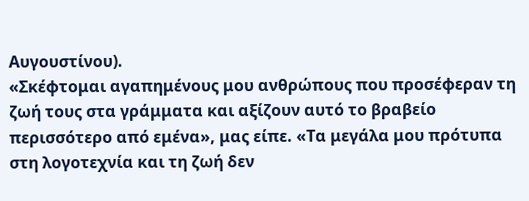Αυγουστίνου).
«Σκέφτομαι αγαπημένους μου ανθρώπους που προσέφεραν τη ζωή τους στα γράμματα και αξίζουν αυτό το βραβείο περισσότερο από εμένα», μας είπε. «Τα μεγάλα μου πρότυπα στη λογοτεχνία και τη ζωή δεν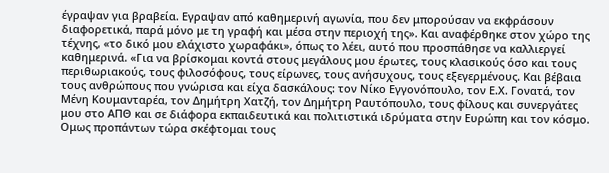έγραψαν για βραβεία. Εγραψαν από καθημερινή αγωνία, που δεν μπορούσαν να εκφράσουν διαφορετικά, παρά μόνο με τη γραφή και μέσα στην περιοχή της». Και αναφέρθηκε στον χώρο της τέχνης, «το δικό μου ελάχιστο χωραφάκι», όπως το λέει, αυτό που προσπάθησε να καλλιεργεί καθημερινά. «Για να βρίσκομαι κοντά στους μεγάλους μου έρωτες, τους κλασικούς όσο και τους περιθωριακούς, τους φιλοσόφους, τους είρωνες, τους ανήσυχους, τους εξεγερμένους. Και βέβαια τους ανθρώπους που γνώρισα και είχα δασκάλους: τον Νίκο Εγγονόπουλο, τον Ε.Χ. Γονατά, τον Μένη Κουμανταρέα, τον Δημήτρη Χατζή, τον Δημήτρη Ραυτόπουλο, τους φίλους και συνεργάτες μου στο ΑΠΘ και σε διάφορα εκπαιδευτικά και πολιτιστικά ιδρύματα στην Ευρώπη και τον κόσμο. Ομως προπάντων τώρα σκέφτομαι τους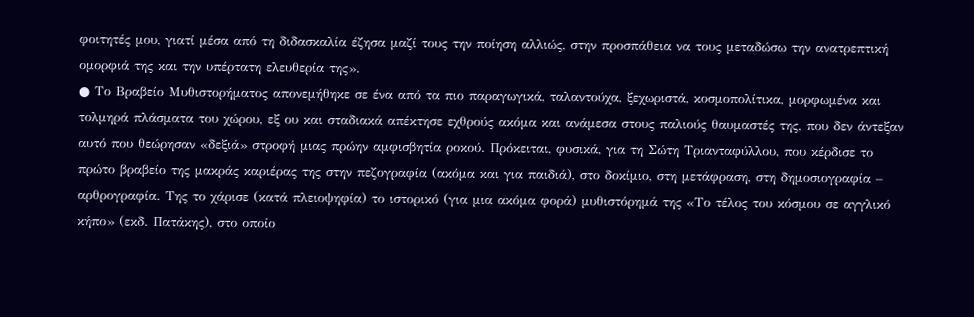φοιτητές μου, γιατί μέσα από τη διδασκαλία έζησα μαζί τους την ποίηση αλλιώς, στην προσπάθεια να τους μεταδώσω την ανατρεπτική ομορφιά της και την υπέρτατη ελευθερία της».
● Το Βραβείο Μυθιστορήματος απονεμήθηκε σε ένα από τα πιο παραγωγικά, ταλαντούχα, ξεχωριστά, κοσμοπολίτικα, μορφωμένα και τολμηρά πλάσματα του χώρου, εξ ου και σταδιακά απέκτησε εχθρούς ακόμα και ανάμεσα στους παλιούς θαυμαστές της, που δεν άντεξαν αυτό που θεώρησαν «δεξιά» στροφή μιας πρώην αμφισβητία ροκού. Πρόκειται, φυσικά, για τη Σώτη Τριανταφύλλου, που κέρδισε το πρώτο βραβείο της μακράς καριέρας της στην πεζογραφία (ακόμα και για παιδιά), στο δοκίμιο, στη μετάφραση, στη δημοσιογραφία – αρθρογραφία. Της το χάρισε (κατά πλειοψηφία) το ιστορικό (για μια ακόμα φορά) μυθιστόρημά της «Το τέλος του κόσμου σε αγγλικό κήπο» (εκδ. Πατάκης), στο οποίο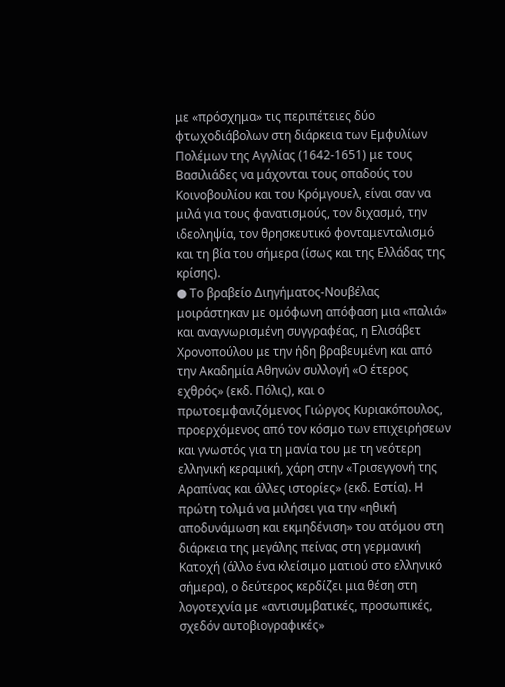με «πρόσχημα» τις περιπέτειες δύο φτωχοδιάβολων στη διάρκεια των Εμφυλίων Πολέμων της Αγγλίας (1642-1651) με τους Βασιλιάδες να μάχονται τους οπαδούς του Κοινοβουλίου και του Κρόμγουελ, είναι σαν να μιλά για τους φανατισμούς, τον διχασμό, την ιδεοληψία, τον θρησκευτικό φονταμενταλισμό και τη βία του σήμερα (ίσως και της Ελλάδας της κρίσης).
● Το βραβείο Διηγήματος-Νουβέλας μοιράστηκαν με ομόφωνη απόφαση μια «παλιά» και αναγνωρισμένη συγγραφέας, η Ελισάβετ Χρονοπούλου με την ήδη βραβευμένη και από την Ακαδημία Αθηνών συλλογή «Ο έτερος εχθρός» (εκδ. Πόλις), και ο πρωτοεμφανιζόμενος Γιώργος Κυριακόπουλος, προερχόμενος από τον κόσμο των επιχειρήσεων και γνωστός για τη μανία του με τη νεότερη ελληνική κεραμική, χάρη στην «Τρισεγγονή της Αραπίνας και άλλες ιστορίες» (εκδ. Εστία). Η πρώτη τολμά να μιλήσει για την «ηθική αποδυνάμωση και εκμηδένιση» του ατόμου στη διάρκεια της μεγάλης πείνας στη γερμανική Κατοχή (άλλο ένα κλείσιμο ματιού στο ελληνικό σήμερα), ο δεύτερος κερδίζει μια θέση στη λογοτεχνία με «αντισυμβατικές, προσωπικές, σχεδόν αυτοβιογραφικές»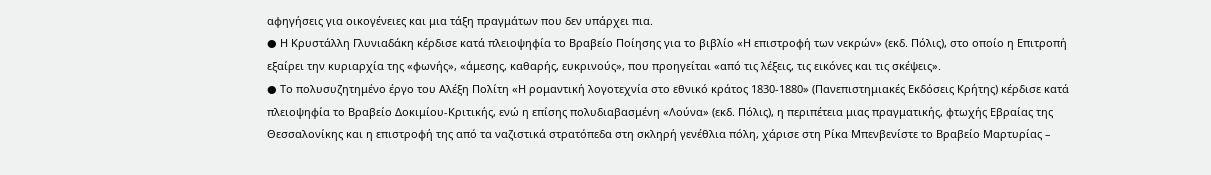αφηγήσεις για οικογένειες και μια τάξη πραγμάτων που δεν υπάρχει πια.
● Η Κρυστάλλη Γλυνιαδάκη κέρδισε κατά πλειοψηφία το Βραβείο Ποίησης για το βιβλίο «Η επιστροφή των νεκρών» (εκδ. Πόλις), στο οποίο η Επιτροπή εξαίρει την κυριαρχία της «φωνής», «άμεσης, καθαρής, ευκρινούς», που προηγείται «από τις λέξεις, τις εικόνες και τις σκέψεις».
● Το πολυσυζητημένο έργο του Αλέξη Πολίτη «Η ρομαντική λογοτεχνία στο εθνικό κράτος 1830-1880» (Πανεπιστημιακές Εκδόσεις Κρήτης) κέρδισε κατά πλειοψηφία το Βραβείο Δοκιμίου-Κριτικής, ενώ η επίσης πολυδιαβασμένη «Λούνα» (εκδ. Πόλις), η περιπέτεια μιας πραγματικής, φτωχής Εβραίας της Θεσσαλονίκης και η επιστροφή της από τα ναζιστικά στρατόπεδα στη σκληρή γενέθλια πόλη, χάρισε στη Ρίκα Μπενβενίστε το Βραβείο Μαρτυρίας –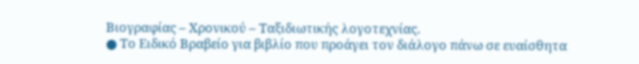Βιογραφίας – Χρονικού – Ταξιδιωτικής λογοτεχνίας.
● Το Ειδικό Βραβείο για βιβλίο που προάγει τον διάλογο πάνω σε ευαίσθητα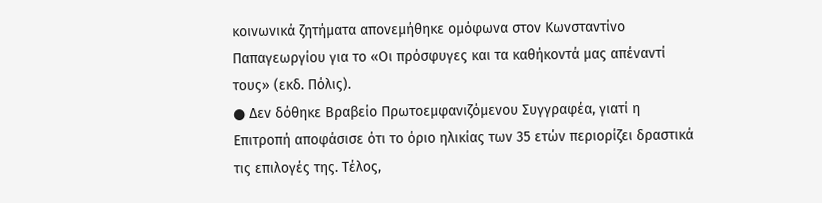κοινωνικά ζητήματα απονεμήθηκε ομόφωνα στον Κωνσταντίνο Παπαγεωργίου για το «Οι πρόσφυγες και τα καθήκοντά μας απέναντί τους» (εκδ. Πόλις).
● Δεν δόθηκε Βραβείο Πρωτοεμφανιζόμενου Συγγραφέα, γιατί η Επιτροπή αποφάσισε ότι το όριο ηλικίας των 35 ετών περιορίζει δραστικά τις επιλογές της. Τέλος,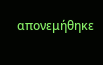απονεμήθηκε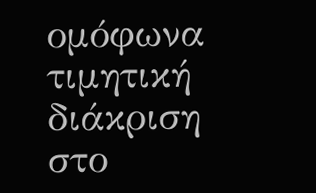ομόφωνα τιμητική διάκριση στο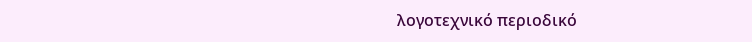λογοτεχνικό περιοδικό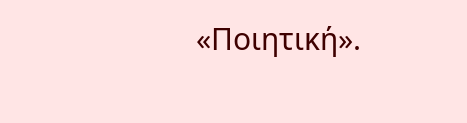«Ποιητική».